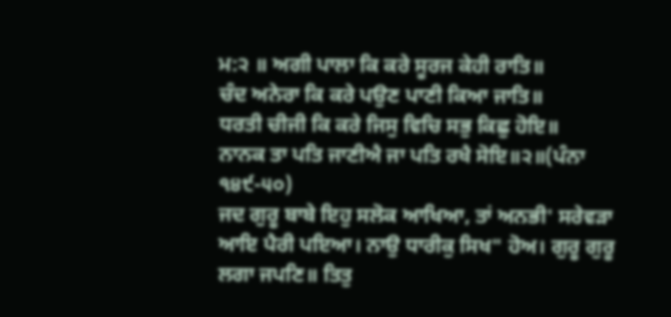ਮ:੨ ॥ ਅਗੀ ਪਾਲਾ ਕਿ ਕਰੇ ਸੂਰਜ ਕੇਹੀ ਰਾਤਿ॥
ਚੰਦ ਅਨੇਰਾ ਕਿ ਕਰੇ ਪਉਣ ਪਾਣੀ ਕਿਆ ਜਾਤਿ॥
ਧਰਤੀ ਚੀਜੀ ਕਿ ਕਰੇ ਜਿਸੁ ਵਿਚਿ ਸਭੁ ਕਿਛੁ ਹੋਇ॥
ਨਾਨਕ ਤਾ ਪਤਿ ਜਾਣੀਐ ਜਾ ਪਤਿ ਰਖੈ ਸੋਇ॥੨॥(ਪੰਨਾ ੧੪੯-੫੦)
ਜਦ ਗੁਰੂ ਬਾਬੇ ਇਹੁ ਸਲੋਕ ਆਖਿਆ, ਤਾਂ ਅਨਭੀ' ਸਰੇਵੜਾ ਆਇ ਪੈਰੀ ਪਇਆ। ਨਾਉ ਧਾਰੀਕੁ ਸਿਖ" ਹੋਅ। ਗੁਰੂ ਗੁਰੂ ਲਗਾ ਜਪਣਿ॥ ਤਿਤੁ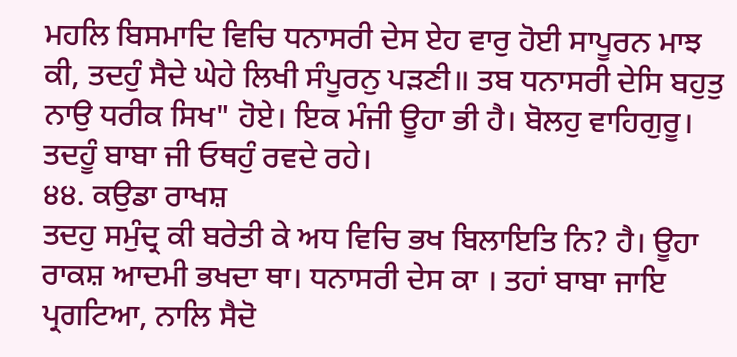ਮਹਲਿ ਬਿਸਮਾਦਿ ਵਿਚਿ ਧਨਾਸਰੀ ਦੇਸ ਏਹ ਵਾਰੁ ਹੋਈ ਸਾਪੂਰਨ ਮਾਝ ਕੀ, ਤਦਹੁੰ ਸੈਦੇ ਘੇਹੇ ਲਿਖੀ ਸੰਪੂਰਨੁ ਪੜਣੀ॥ ਤਬ ਧਨਾਸਰੀ ਦੇਸਿ ਬਹੁਤੁ ਨਾਉ ਧਰੀਕ ਸਿਖ" ਹੋਏ। ਇਕ ਮੰਜੀ ਊਹਾ ਭੀ ਹੈ। ਬੋਲਹੁ ਵਾਹਿਗੁਰੂ। ਤਦਹੂੰ ਬਾਬਾ ਜੀ ਓਥਹੁੰ ਰਵਦੇ ਰਹੇ।
੪੪. ਕਉਡਾ ਰਾਖਸ਼
ਤਦਹੁ ਸਮੁੰਦ੍ਰ ਕੀ ਬਰੇਤੀ ਕੇ ਅਧ ਵਿਚਿ ਭਖ ਬਿਲਾਇਤਿ ਨਿ? ਹੈ। ਊਹਾ ਰਾਕਸ਼ ਆਦਮੀ ਭਖਦਾ ਥਾ। ਧਨਾਸਰੀ ਦੇਸ ਕਾ । ਤਹਾਂ ਬਾਬਾ ਜਾਇ ਪ੍ਰਗਟਿਆ, ਨਾਲਿ ਸੈਦੋ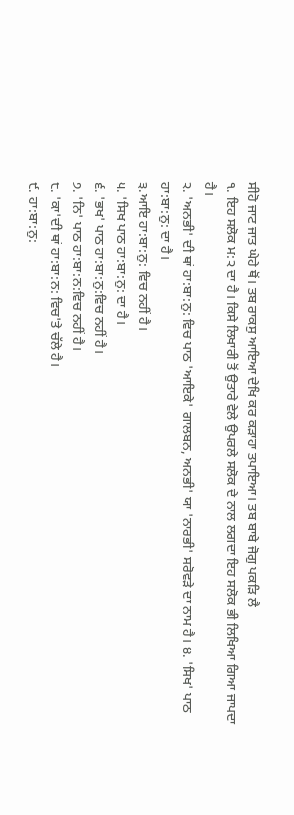ਸੀਹੋ ਜਾਟ ਜਾਤ ਘੇਹੇ ਥੋਂ। ਤਬ ਰਾਕਸੁ ਆਇਆ ਦੇਖਿ ਕਰ ਕੜਾਹਾ ਤਪਾਇਆ। ਤਬ ਬਾਬੇ ਜੋਗੁ ਪਕੜਿ ਲੈ
੧. ਇਹ ਸਲੋਕ ਮ:੨ ਦਾ ਹੈ। ਕਿਸੇ ਲਿਖਾਰੀ ਤੋਂ ਉਤਾਰੇ ਵੇਲੇ ਉਪਰਲੇ ਸਲੋਕ ਦੇ ਨਾਲ ਲਗਦਾ ਇਹ ਸਲੋਕ ਭੀ ਲਿਖਿਆ ਗਿਆ ਜਾਪਦਾ ਹੈ।
੨. 'ਅਨਭੀ' ਦੀ ਥਾਂ ਹਾ:ਬਾ:ਨੁ: ਵਿਚ ਪਾਠ 'ਆਇਕੇ' ਗਾਲਬਨ, ਅਨਭੀ' ਯਾ 'ਨਾਰਭੀ' ਸਰੋਵੜੇ ਦਾ ਨਾਮ ਹੈ। ੪. 'ਸਿਖ' ਪਾਠ ਹਾ:ਬਾ:ਨੁ: ਦਾ ਹੈ।
੩.ਆਇ ਹਾ:ਬਾ:ਨੁ: ਵਿਚ ਨਹੀਂ ਹੈ।
੫. 'ਸਿਖ ਪਾਠ ਹਾ:ਬਾ:ਨੁ: ਦਾ ਹੈ।
੬. 'ਭਖ' ਪਾਠ ਹਾ:ਬਾ:ਨੁ:ਵਿਚ ਨਹੀਂ ਹੈ।
੭. 'ਨਿ' ਪਾਠ ਹਾ:ਬਾ:ਨ:ਵਿਚ ਨਹੀਂ ਹੈ।
੮. 'ਕਾ'ਦੀ ਥਾਂ ਹਾ:ਬਾ:ਨ: ਵਿਚ'ਤੇ ਚੱਲੇ ਹੈ।
੯. ਹਾ:ਬਾ:ਨੁ: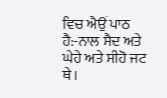ਵਿਚ ਐਉਂ ਪਾਠ ਹੈ:-ਨਾਲ ਸੈਦ ਅਤੇ ਘੇਹੇ ਅਤੇ ਸੀਹੋ ਜਟ ਥੇ।